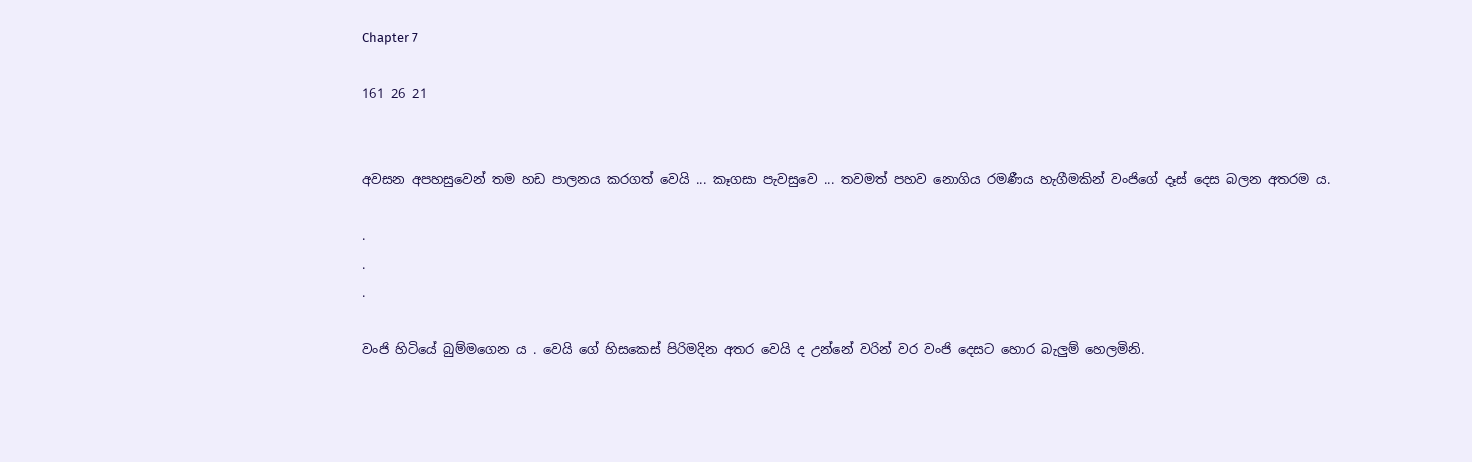Chapter 7

161 26 21


අවසන අපහසුවෙන් තම හඩ පාලනය කරගත් වෙයි ... කෑගසා පැවසුවෙ ... තවමත් පහව නොගිය රමණීය හැගීමකින් වංජිගේ දෑස් දෙස බලන අතරම ය.

.
.
.

වංජි හිටියේ බුම්මගෙන ය . වෙයි ගේ හිසකෙස් පිරිමදින අතර වෙයි ද උන්නේ වරින් වර වංජි දෙසට හොර බැලුම් හෙලමිනි.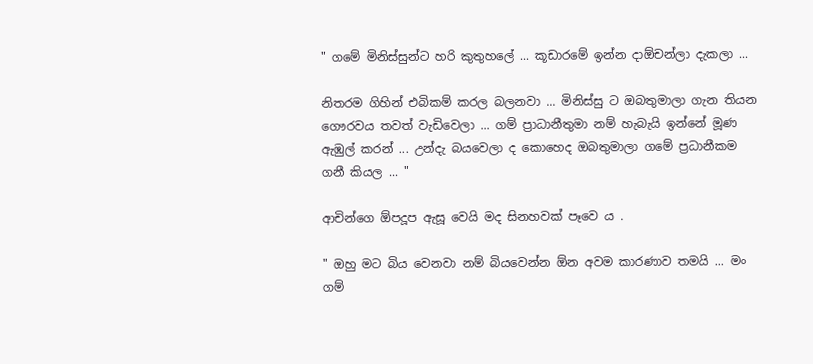" ගමේ මිනිස්සුන්ට හරි කුතුහලේ ... කූඩාරමේ ඉන්න දාඕචන්ලා දැකලා ...

නිතරම ගිහින් එබිකම් කරල බලනවා ... මිනිස්සු ට ඔබතුමාලා ගැන තියන ගෞරවය තවත් වැඩිවෙලා ... ගම් ප්‍රාධානීතුමා නම් හැබැයි ඉන්නේ මූණ ඇඹුල් කරන් ... උන්දැ බයවෙලා ද කොහෙද ඔබතුමාලා ගමේ ප්‍රධානීකම ගනී කියල ... "

ආචින්ගෙ ඕපදූප ඇසූ වෙයි මද සිනහවක් පෑවෙ ය .

" ඔහු මට බිය වෙනවා නම් බියවෙන්න ඕන අවම කාරණාව තමයි ... මං ගම්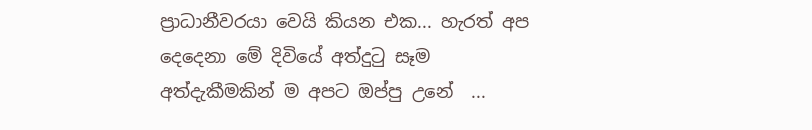ප්‍රාධානීවරයා වෙයි කියන එක... හැරත් අප දෙදෙනා මේ දිවියේ අත්දුටු සෑම අත්දැකීමකින් ම අපට ඔප්පු උනේ  ...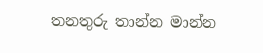තනතුරු තාන්න මාන්න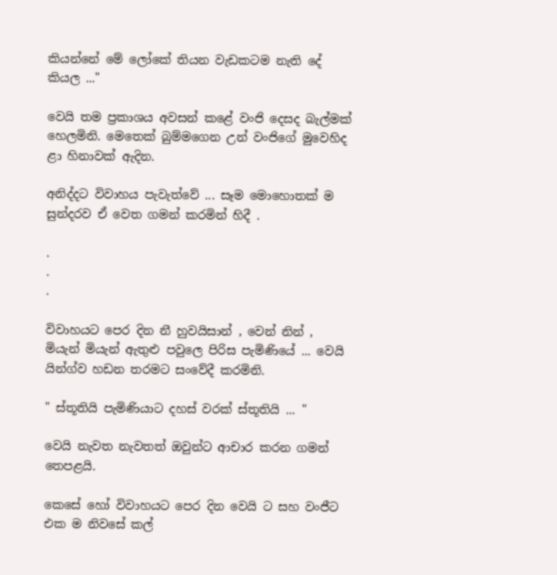කියන්නේ මේ ලෝකේ තියන වැඩකටම නැති දේ කියල ..."

වෙයි තම ප්‍රකාශය අවසන් කළේ වංජි දෙසද බැල්මක් හෙලමිනි. මෙතෙක් බුම්මගෙන උන් වංජිගේ මුවෙහිද ළා හිනාවක් ඇදින.

අනිද්දට විවාහය පැවැත්වේ ... සෑම මොහොතක් ම  සුන්දරව ඒ වෙත ගමන් කරමින් හිදී .

.
.
.

විවාහයට පෙර දින නී හුවයිසාන් , වෙන් නින් , මියැන් මියැන් ඇතුළු පවුලෙ පිරිස පැමිණියේ ... වෙයි යින්ග්ව හඩන තරමට සංවේදී කරමිනි.

" ස්තූතියි පැමිණියාට දහස් වරක් ස්තූතියි ... "

වෙයි නැවත නැවතත් ඔවුන්ට ආචාර කරන ගමන් තෙපළයි.

කෙසේ හෝ විවාහයට පෙර දින වෙයි ට සහ වංජීට එක ම නිවසේ කල්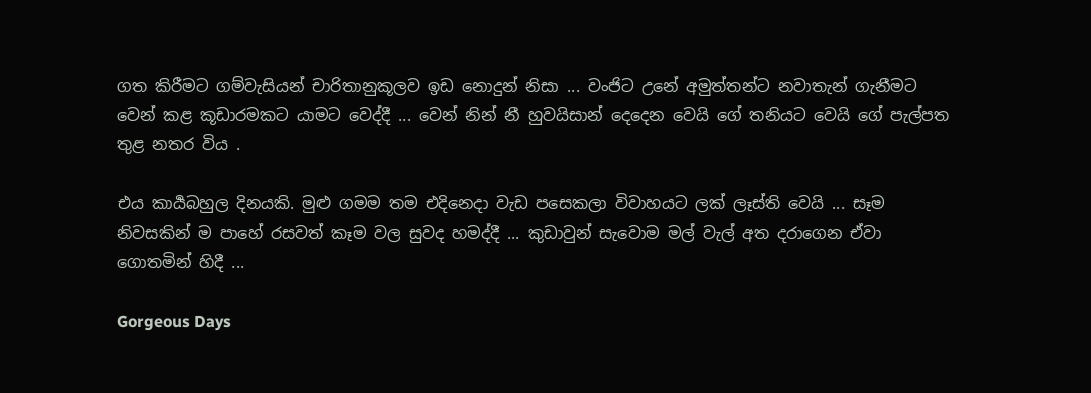ගත කිරීමට ගම්වැසියන් චාරිතානුකූලව ඉඩ නොදුන් නිසා ... වංජිට උනේ අමුත්තන්ට නවාතැන් ගැනීමට වෙන් කළ කූඩාරමකට යාමට වෙද්දී ... වෙන් නින් නී හුවයිසාන් දෙදෙන වෙයි ගේ තනියට වෙයි ගේ පැල්පත තුළ නතර විය .

එය කාර්‍යබහුල දිනයකි. මුළු ගමම තම එදිනෙදා වැඩ පසෙකලා විවාහයට ලක් ලෑස්ති වෙයි ... සෑම නිවසකින් ම පාහේ රසවත් කෑම වල සුවද හමද්දී ... කුඩාවුන් සැවොම මල් වැල් අත දරාගෙන ඒවා ගොතමින් හිදී ...

Gorgeous Days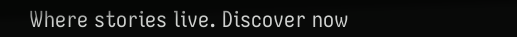Where stories live. Discover now